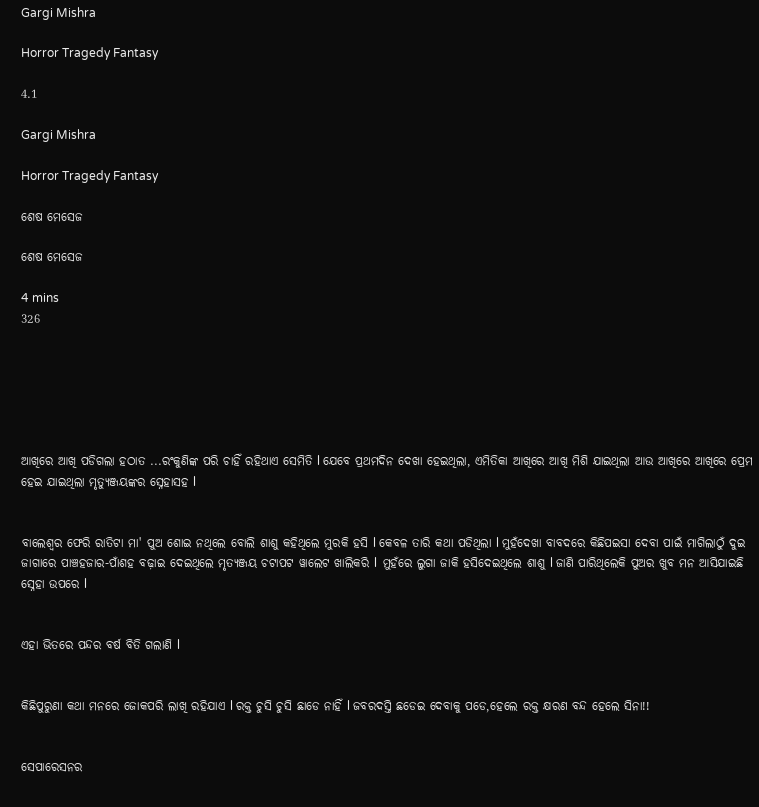Gargi Mishra

Horror Tragedy Fantasy

4.1

Gargi Mishra

Horror Tragedy Fantasy

ଶେଷ ମେସେଜ

ଶେଷ ମେସେଜ

4 mins
326






ଆଖିରେ ଆଖି ପଡିଗଲା ହଠାତ ...ରଂକୁଣିଙ୍କ ପରି ଚାହିଁ ରହିଥାଏ ସେମିତି l ଯେବେ ପ୍ରଥମଦିନ ଦେଖା ହେଇଥିଲା, ଏମିତିକା ଆଖିରେ ଆଖି ମିଶି ଯାଇଥିଲା ଆଉ ଆଖିରେ ଆଖିରେ ପ୍ରେମ ହେଇ ଯାଇଥିଲା ମୃତ୍ୟୁଞ୍ଜୟଙ୍କର ସ୍ନେହାସହ l


ବାଲେଶ୍ୱର ଫେରି ରାତିଟା ମା' ପୁଅ ଶୋଇ ନଥିଲେ ବୋଲି ଶାଶୁ କହିଥିଲେ ମୁରକି ହସି l କେବଳ ତାରି କଥା ପଡିଥିଲା l ମୁହଁଦେଖା ବାବଦରେ କିଛିପଇସା ଦେବା ପାଇଁ ମାଗିଲାଠୁଁ ଦୁଇ ଜାଗାରେ ପାଞ୍ଚହଜାର-ପାଁଶହ ବଢ଼ାଇ ଦେଇଥିଲେ ମୃତ୍ୟଞ୍ଜୟ ଚଟାପଟ ୱାଲେଟ ଖାଲିକରି l  ମୁହଁରେ ଲୁଗା ଜାକି ହସିଦେଇଥିଲେ ଶାଶୁ l ଜାଣି ପାରିଥିଲେକି ପୁଅର ଖୁବ ମନ ଆସିଯାଇଛି ସ୍ନେହା ଉପରେ l


ଏହା ଭିତରେ ପନ୍ଦର ବର୍ଷ ବିତି ଗଲାଣି l


କିଛିପୁରୁଣା କଥା ମନରେ ଜୋକପରି ଲାଖି ରହିଯାଏ l ରକ୍ତ ଚୁସି ଚୁସି ଛାଡେ ନାହିଁ l ଜବରଦସ୍ତି ଛଡେଇ ଦେବାକୁ ପଡେ,ହେଲେ ରକ୍ତ କ୍ଷରଣ ବନ୍ଦ ହେଲେ ସିନା!!


ସେପାରେସନର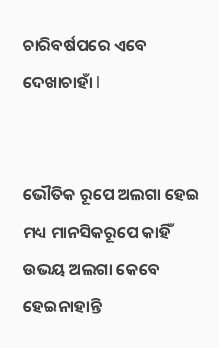ଚାରିବର୍ଷପରେ ଏବେ ଦେଖାଚାହାଁ l


ଭୌତିକ ରୂପେ ଅଲଗା ହେଇ ମଧ୍ୟ ମାନସିକରୂପେ କାହିଁ ଉଭୟ ଅଲଗା କେବେ ହେଇନାହାନ୍ତି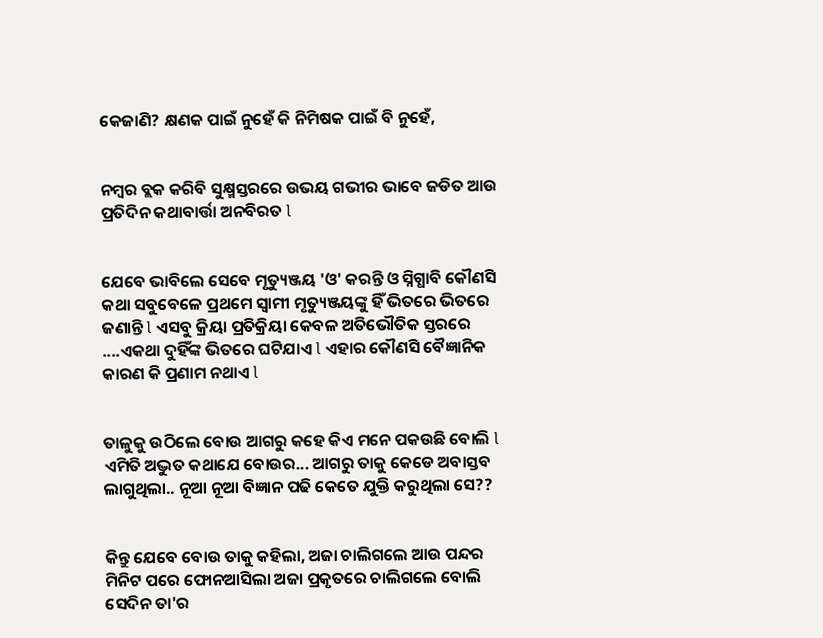କେଜାଣି? କ୍ଷଣକ ପାଇଁ ନୁହେଁ କି ନିମିଷକ ପାଇଁ ବି ନୁହେଁ,


ନମ୍ବର ବ୍ଲକ କରିବି ସୁକ୍ଷ୍ମସ୍ତରରେ ଉଭୟ ଗଭୀର ଭାବେ ଜଡିତ ଆଉ ପ୍ରତିଦିନ କଥାବାର୍ତ୍ତା ଅନବିରତ l


ଯେବେ ଭାବିଲେ ସେବେ ମୃତ୍ୟୁଞ୍ଜୟ 'ଓ' କରନ୍ତି ଓ ସ୍ନିଗ୍ଧାବି କୌଣସି କଥା ସବୁବେଳେ ପ୍ରଥମେ ସ୍ୱାମୀ ମୃତ୍ୟୁଞ୍ଜୟଙ୍କୁ ହିଁ ଭିତରେ ଭିତରେ ଜଣାନ୍ତି l ଏସବୁ କ୍ରିୟା ପ୍ରତିକ୍ରିୟା କେବଳ ଅତିଭୌତିକ ସ୍ତରରେ ....ଏକଥା ଦୁହିଁଙ୍କ ଭିତରେ ଘଟିଯାଏ l ଏହାର କୌଣସି ବୈଜ୍ଞାନିକ କାରଣ କି ପ୍ରଣାମ ନଥାଏ l


ତାଳୁକୁ ଉଠିଲେ ବୋଉ ଆଗରୁ କହେ କିଏ ମନେ ପକଉଛି ବୋଲି l ଏମିତି ଅଦ୍ଭୁତ କଥାଯେ ବୋଉର... ଆଗରୁ ତାକୁ କେଡେ ଅବାସ୍ତବ ଲାଗୁଥିଲା.. ନୂଆ ନୂଆ ବିଜ୍ଞାନ ପଢି କେତେ ଯୁକ୍ତି କରୁଥିଲା ସେ??


କିନ୍ତୁ ଯେବେ ବୋଉ ତାକୁ କହିଲା, ଅଜା ଚାଲିଗଲେ ଆଉ ପନ୍ଦର ମିନିଟ ପରେ ଫୋନଆସିଲା ଅଜା ପ୍ରକୃତରେ ଚାଲିଗଲେ ବୋଲି ସେଦିନ ତା'ର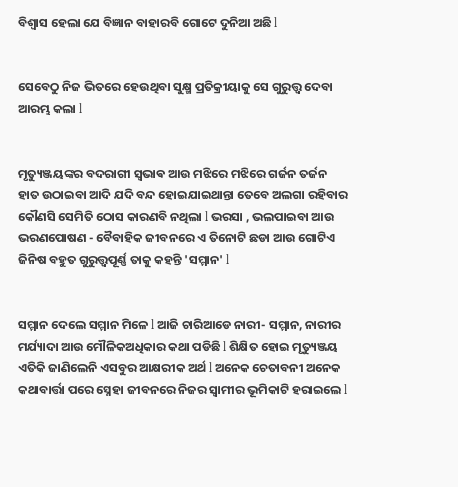ବିଶ୍ୱାସ ହେଲା ଯେ ବିଜ୍ଞାନ ବାହାରବି ଗୋଟେ ଦୁନିଆ ଅଛି l


ସେବେଠୁ ନିଜ ଭିତରେ ହେଉଥିବା ସୁକ୍ଷ୍ମ ପ୍ରତିକ୍ରୀୟାକୁ ସେ ଗୁରୁତ୍ତ୍ୱ ଦେବା ଆରମ୍ଭ କଲା l


ମୃତ୍ୟୁଞ୍ଜୟଙ୍କର ବଦରାଗୀ ସ୍ଵଭାଵ ଆଉ ମଝିରେ ମଝିରେ ଗର୍ଜନ ତର୍ଜନ ହାତ ଉଠାଇବା ଆଦି ଯଦି ବନ୍ଦ ହୋଇଯାଇଥାନ୍ତା ତେବେ ଅଲଗା ରହିବାର କୌଣସି ସେମିତି ଠୋସ କାରଣବି ନଥିଲା l ଭରସା , ଭଲପାଇବା ଆଉ ଭରଣପୋଷଣ - ବୈବାହିକ ଜୀବନରେ ଏ ତିନୋଟି ଛଡା ଆଉ ଗୋଟିଏ ଜିନିଷ ବହୁତ ଗୁରୁତ୍ତ୍ୱପୂର୍ଣ୍ଣ ତାକୁ କହନ୍ତି 'ସମ୍ମାନ' l


ସମ୍ମାନ ଦେଲେ ସମ୍ମାନ ମିଳେ l ଆଜି ଚାରିଆଡେ ନାରୀ- ସମ୍ମାନ, ନାରୀର ମର୍ଯ୍ୟାଦା ଆଉ ମୌଳିକଅଧିକାର କଥା ପଡିଛି l ଶିକ୍ଷିତ ହୋଇ ମୃତ୍ୟୁଞ୍ଜୟ ଏତିକି ଜାଣିଲେନି ଏସବୁର ଆକ୍ଷରୀକ ଅର୍ଥ l ଅନେକ ଚେତାବନୀ ଅନେକ କଥାବାର୍ତ୍ତା ପରେ ସ୍ନେହା ଜୀବନରେ ନିଜର ସ୍ୱାମୀର ଭୂମିକାଟି ହରାଇଲେ l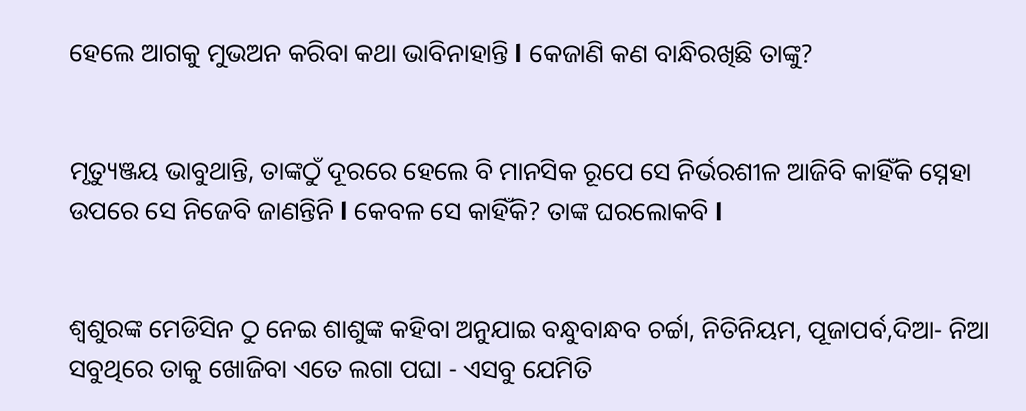ହେଲେ ଆଗକୁ ମୁଭଅନ କରିବା କଥା ଭାବିନାହାନ୍ତି l କେଜାଣି କଣ ବାନ୍ଧିରଖିଛି ତାଙ୍କୁ?


ମୃତ୍ୟୁଞ୍ଜୟ ଭାବୁଥାନ୍ତି, ତାଙ୍କଠୁଁ ଦୂରରେ ହେଲେ ବି ମାନସିକ ରୂପେ ସେ ନିର୍ଭରଶୀଳ ଆଜିବି କାହିଁକି ସ୍ନେହା ଉପରେ ସେ ନିଜେବି ଜାଣନ୍ତିନି l କେବଳ ସେ କାହିଁକି? ତାଙ୍କ ଘରଲୋକବି l


ଶ୍ୱଶୁରଙ୍କ ମେଡିସିନ ଠୁ ନେଇ ଶାଶୁଙ୍କ କହିବା ଅନୁଯାଇ ବନ୍ଧୁବାନ୍ଧବ ଚର୍ଚ୍ଚା, ନିତିନିୟମ, ପୂଜାପର୍ବ,ଦିଆ- ନିଆ ସବୁଥିରେ ତାକୁ ଖୋଜିବା ଏତେ ଲଗା ପଘା - ଏସବୁ ଯେମିତି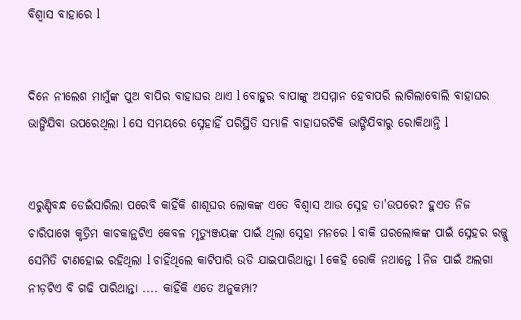ବିଶ୍ୱାସ ବାହାରେ l


ଦିନେ ନୀଲେଶ ମାମୁଁଙ୍କ ପୁଅ ବାପିର ବାହାଘର ଥାଏ l ବୋହୁର ବାପାଙ୍କୁ ଅସମ୍ମାନ ହେବାପରି ଲାଗିଲାବୋଲି ବାହାଘର ଭାଙ୍ଗିଯିବା ଉପରେଥିଲା l ସେ ସମୟରେ ସ୍ନେହାହିଁ ପରିସ୍ଥିତି ସମ୍ଭାଳି ବାହାଘରଟିକି ଭାଙ୍ଗିଯିବାରୁ ରୋକିଥାନ୍ତି l


ଏରୁଣ୍ଡିବନ୍ଧ ଡେଇଁସାରିଲା ପରେବି କାହିଁକି ଶାଶୂଘର ଲୋକଙ୍କ ଏତେ ବିଶ୍ୱାସ ଆଉ ସ୍ନେହ ତା'ଉପରେ? ହୁଏତ ନିଜ ଚାରିପାଖେ କୃତ୍ରିମ କାଚକାନ୍ଥଟିଏ କେବଳ ମୃତ୍ୟୁଞ୍ଜୟଙ୍କ ପାଇଁ ଥିଲା ସ୍ନେହା ମନରେ l ବାକି ଘରଲୋକଙ୍କ ପାଇଁ ସ୍ନେହର ରଜ୍ଜୁ ସେମିତି ଟାଣହୋଇ ରହିଥିଲା l ଚାହିଁଥିଲେ କାଟିପାରି ଉଡି ଯାଇପାରିଥାନ୍ତା l କେହି ରୋକି ନଥାନ୍ତେ l ନିଜ ପାଇଁ ଅଲଗା ନୀଡ଼ଟିଏ ବି ଗଢି ପାରିଥାନ୍ତା .... କାହିଁକି ଏତେ ଅନୁକମ୍ପା?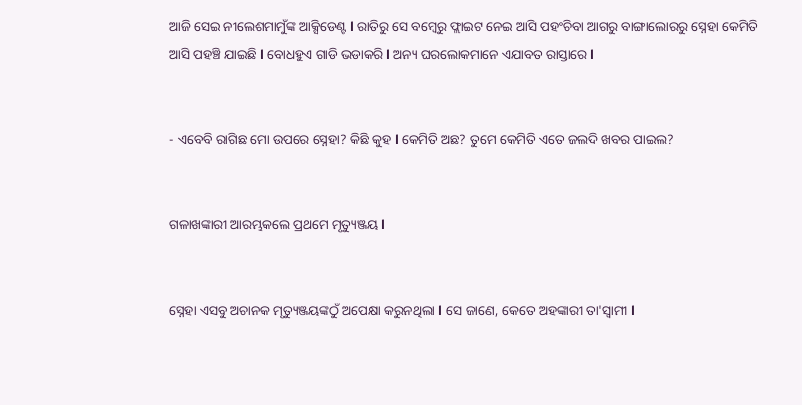ଆଜି ସେଇ ନୀଲେଶମାମୁଁଙ୍କ ଆକ୍ସିଡେଣ୍ଟ l ରାତିରୁ ସେ ବମ୍ବେରୁ ଫ୍ଲାଇଟ ନେଇ ଆସି ପହଂଚିବା ଆଗରୁ ବାଙ୍ଗାଲୋରରୁ ସ୍ନେହା କେମିତି ଆସି ପହଞ୍ଚି ଯାଇଛି l ବୋଧହୁଏ ଗାଡି ଭଡାକରି l ଅନ୍ୟ ଘରଲୋକମାନେ ଏଯାବତ ରାସ୍ତାରେ l


- ଏବେବି ରାଗିଛ ମୋ ଉପରେ ସ୍ନେହା? କିଛି କୁହ l କେମିତି ଅଛ? ତୁମେ କେମିତି ଏତେ ଜଲଦି ଖବର ପାଇଲ?


ଗଳାଖଙ୍କାରୀ ଆରମ୍ଭକଲେ ପ୍ରଥମେ ମୃତ୍ୟୁଞ୍ଜୟ l


ସ୍ନେହା ଏସବୁ ଅଚାନକ ମୃତ୍ୟୁଞ୍ଜୟଙ୍କଠୁଁ ଅପେକ୍ଷା କରୁନଥିଲା l ସେ ଜାଣେ, କେତେ ଅହଙ୍କାରୀ ତା'ସ୍ୱାମୀ l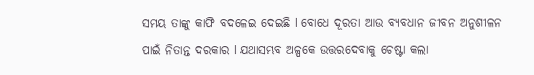ସମୟ ତାଙ୍କୁ କାଫି ବଦଳେଇ ଦେଇଛି l ବୋଧେ ଦୂରତା ଆଉ ବ୍ୟବଧାନ ଜୀବନ ଅନୁଶୀଳନ ପାଇଁ ନିତାନ୍ତ ଦରକାର l ଯଥାସମ୍ଭବ ଅଳ୍ପକେ ଉତ୍ତରଦେବାକୁ ଚେଷ୍ଟା କଲା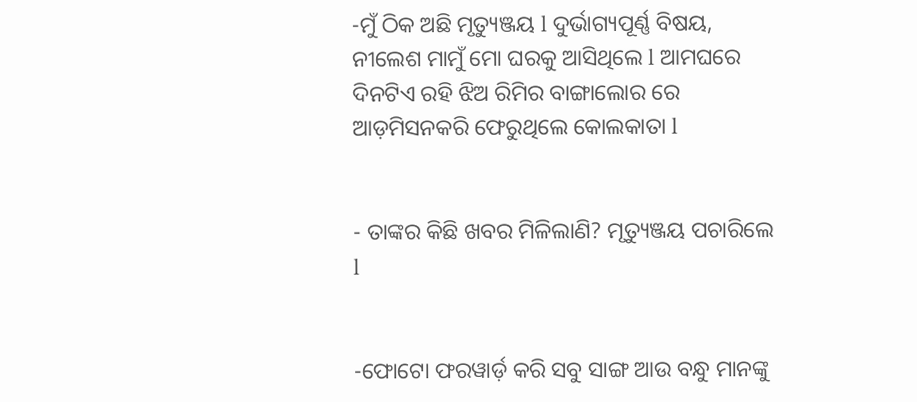-ମୁଁ ଠିକ ଅଛି ମୃତ୍ୟୁଞ୍ଜୟ l ଦୁର୍ଭାଗ୍ୟପୂର୍ଣ୍ଣ ବିଷୟ, ନୀଲେଶ ମାମୁଁ ମୋ ଘରକୁ ଆସିଥିଲେ l ଆମଘରେ ଦିନଟିଏ ରହି ଝିଅ ରିମିର ବାଙ୍ଗାଲୋର ରେ ଆଡ଼ମିସନକରି ଫେରୁଥିଲେ କୋଲକାତା l


- ତାଙ୍କର କିଛି ଖବର ମିଳିଲାଣି? ମୃତ୍ୟୁଞ୍ଜୟ ପଚାରିଲେ l


-ଫୋଟୋ ଫରୱାର୍ଡ଼ କରି ସବୁ ସାଙ୍ଗ ଆଉ ବନ୍ଧୁ ମାନଙ୍କୁ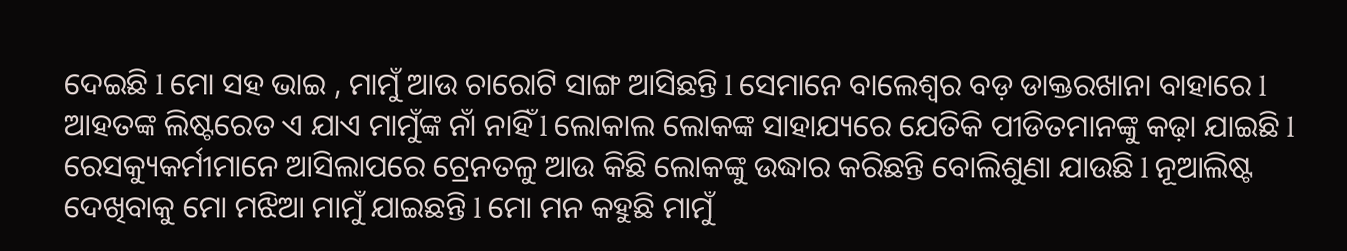ଦେଇଛି l ମୋ ସହ ଭାଇ , ମାମୁଁ ଆଉ ଚାରୋଟି ସାଙ୍ଗ ଆସିଛନ୍ତି l ସେମାନେ ବାଲେଶ୍ୱର ବଡ଼ ଡାକ୍ତରଖାନା ବାହାରେ l ଆହତଙ୍କ ଲିଷ୍ଟରେତ ଏ ଯାଏ ମାମୁଁଙ୍କ ନାଁ ନାହିଁ l ଲୋକାଲ ଲୋକଙ୍କ ସାହାଯ୍ୟରେ ଯେତିକି ପୀଡିତମାନଙ୍କୁ କଢ଼ା ଯାଇଛି l ରେସକ୍ୟୁକର୍ମୀମାନେ ଆସିଲାପରେ ଟ୍ରେନତଳୁ ଆଉ କିଛି ଲୋକଙ୍କୁ ଉଦ୍ଧାର କରିଛନ୍ତି ବୋଲିଶୁଣା ଯାଉଛି l ନୂଆଲିଷ୍ଟ ଦେଖିବାକୁ ମୋ ମଝିଆ ମାମୁଁ ଯାଇଛନ୍ତି l ମୋ ମନ କହୁଛି ମାମୁଁ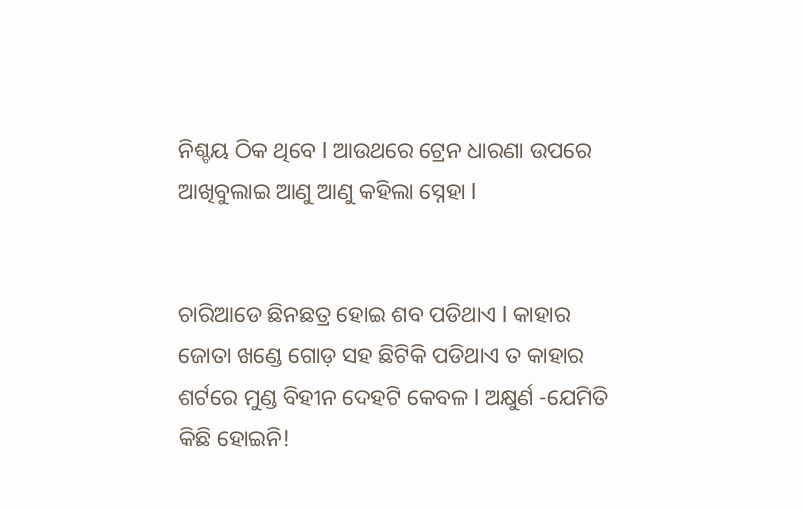ନିଶ୍ଚୟ ଠିକ ଥିବେ l ଆଉଥରେ ଟ୍ରେନ ଧାରଣା ଉପରେ ଆଖିବୁଲାଇ ଆଣୁ ଆଣୁ କହିଲା ସ୍ନେହା l


ଚାରିଆଡେ ଛିନଛତ୍ର ହୋଇ ଶବ ପଡିଥାଏ l କାହାର ଜୋତା ଖଣ୍ଡେ ଗୋଡ଼ ସହ ଛିଟିକି ପଡିଥାଏ ତ କାହାର ଶର୍ଟରେ ମୁଣ୍ଡ ବିହୀନ ଦେହଟି କେବଳ l ଅକ୍ଷୁର୍ଣ -ଯେମିତି କିଛି ହୋଇନି!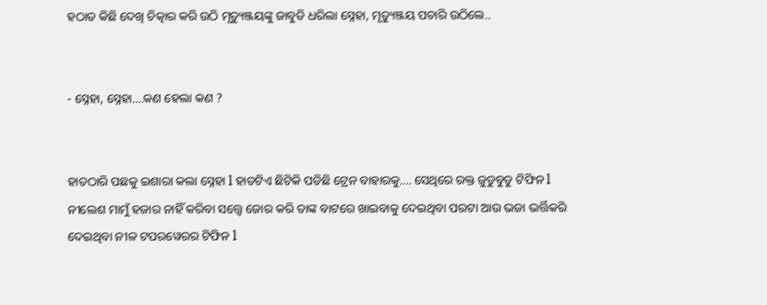ହଠାତ କିଛି ଦେଖି ଚିତ୍କାର କରି ଉଠି ମୃତ୍ୟୁଞ୍ଜୟଙ୍କୁ ଜାବୁଡି ଧରିଲା ସ୍ନେହା, ମୃତ୍ୟୁଞ୍ଜୟ ପଚାରି ଉଠିଲେ..


- ସ୍ନେହା, ସ୍ନେହା....କଣ ହେଲା କଣ ?


ହାତଠାରି ପଛକୁ ଇଶାରା କଲା ସ୍ନେହା l ହାତଟିଏ ଛିଟିକି ପଡିଛି ଟ୍ରେନ ବାହାରକୁ.... ସେଥିରେ ରକ୍ତ ଜୁଡୁବୁଡୁ ଟିଫିନ l ନୀଲେଶ ମାମୁଁ ହଜାର ନାହିଁ କରିବା ସତ୍ତ୍ୱେ ଜୋର କରି ତାଙ୍କ ବାଟରେ ଖାଇବାକୁ ଦେଇଥିବା ପରଟା ଆଉ ଭଜା ଭର୍ତ୍ତିକରି ଦେଇଥିବା ନୀଳ ଟପରୱେରର ଟିଫିନ l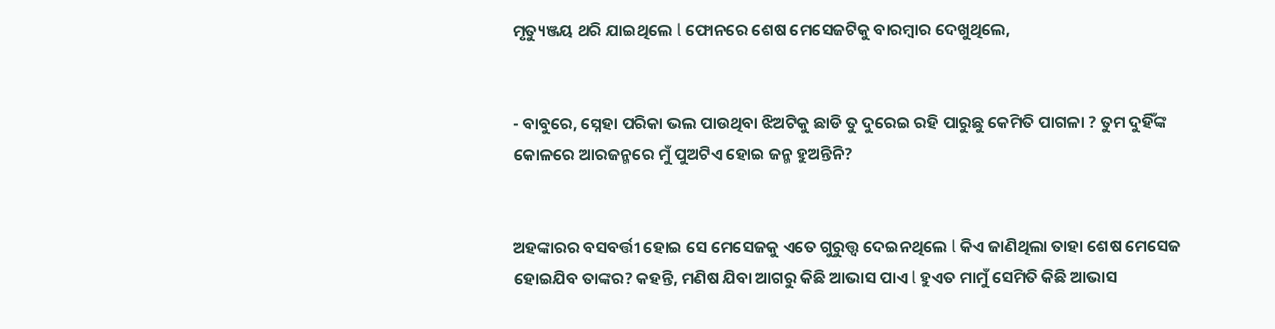ମୃତ୍ୟୁଞ୍ଜୟ ଥରି ଯାଇଥିଲେ l ଫୋନରେ ଶେଷ ମେସେଜଟିକୁ ବାରମ୍ବାର ଦେଖୁଥିଲେ,


- ବାବୁରେ, ସ୍ନେହା ପରିକା ଭଲ ପାଉଥିବା ଝିଅଟିକୁ ଛାଡି ତୁ ଦୁରେଇ ରହି ପାରୁଛୁ କେମିତି ପାଗଳା ? ତୁମ ଦୁହିଁଙ୍କ କୋଳରେ ଆରଜନ୍ମରେ ମୁଁ ପୁଅଟିଏ ହୋଇ ଜନ୍ମ ହୁଅନ୍ତିନି?


ଅହଙ୍କାରର ବସବର୍ତ୍ତୀ ହୋଇ ସେ ମେସେଜକୁ ଏତେ ଗୁରୁତ୍ତ୍ୱ ଦେଇନଥିଲେ l କିଏ ଜାଣିଥିଲା ତାହା ଶେଷ ମେସେଜ ହୋଇଯିବ ତାଙ୍କର? କହନ୍ତି, ମଣିଷ ଯିବା ଆଗରୁ କିଛି ଆଭାସ ପାଏ l ହୁଏତ ମାମୁଁ ସେମିତି କିଛି ଆଭାସ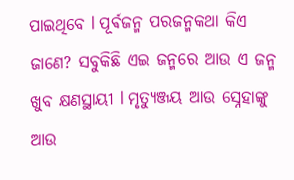ପାଇଥିବେ l ପୂର୍ଵଜନ୍ମ ପରଜନ୍ମକଥା କିଏ ଜାଣେ? ସବୁକିଛି ଏଇ ଜନ୍ମରେ ଆଉ ଏ ଜନ୍ମ ଖୁବ କ୍ଷଣସ୍ଥାୟୀ l ମୃତ୍ୟୁଞ୍ଜୟ ଆଉ ସ୍ନେହାଙ୍କୁ ଆଉ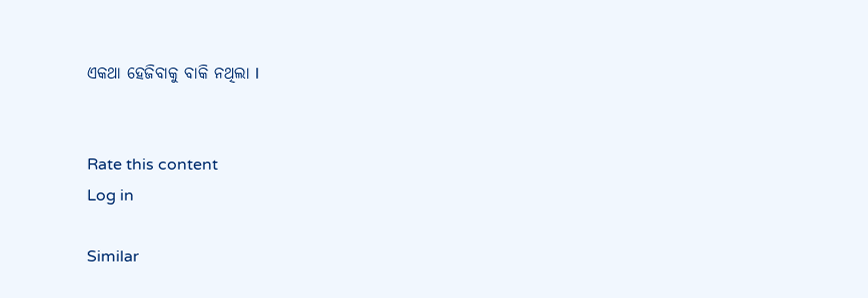ଏକଥା ହେଜିବାକୁ ବାକି ନଥିଲା l


Rate this content
Log in

Similar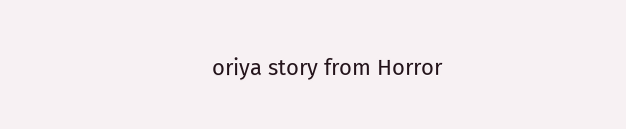oriya story from Horror